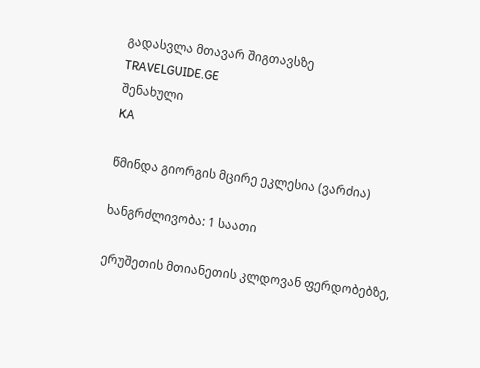გადასვლა მთავარ შიგთავსზე
TRAVELGUIDE.GE
შენახული
KA

წმინდა გიორგის მცირე ეკლესია (ვარძია)

ხანგრძლივობა: 1 საათი

ერუშეთის მთიანეთის კლდოვან ფერდობებზე,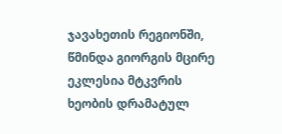ჯავახეთის რეგიონში, წმინდა გიორგის მცირე ეკლესია მტკვრის ხეობის დრამატულ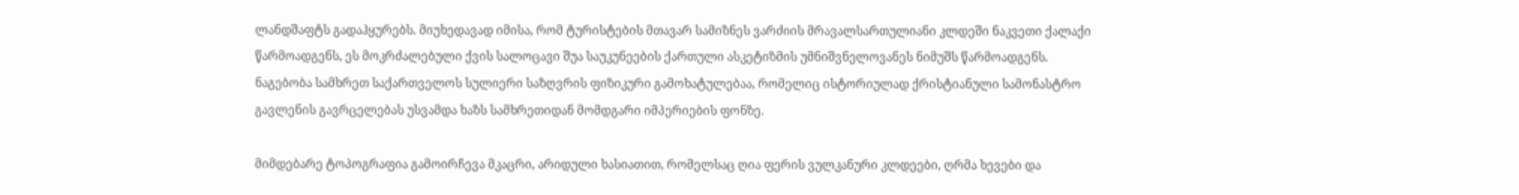ლანდშაფტს გადაჰყურებს. მიუხედავად იმისა, რომ ტურისტების მთავარ სამიზნეს ვარძიის მრავალსართულიანი კლდეში ნაკვეთი ქალაქი წარმოადგენს, ეს მოკრძალებული ქვის სალოცავი შუა საუკუნეების ქართული ასკეტიზმის უმნიშვნელოვანეს ნიმუშს წარმოადგენს. ნაგებობა სამხრეთ საქართველოს სულიერი საზღვრის ფიზიკური გამოხატულებაა, რომელიც ისტორიულად ქრისტიანული სამონასტრო გავლენის გავრცელებას უსვამდა ხაზს სამხრეთიდან მომდგარი იმპერიების ფონზე.

მიმდებარე ტოპოგრაფია გამოირჩევა მკაცრი, არიდული ხასიათით, რომელსაც ღია ფერის ვულკანური კლდეები, ღრმა ხევები და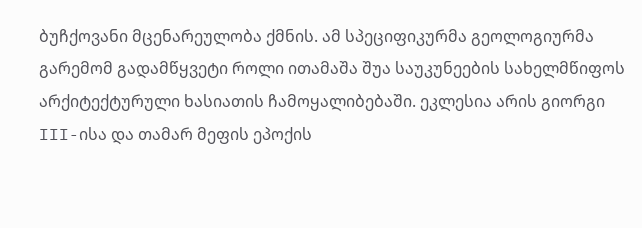ბუჩქოვანი მცენარეულობა ქმნის. ამ სპეციფიკურმა გეოლოგიურმა გარემომ გადამწყვეტი როლი ითამაშა შუა საუკუნეების სახელმწიფოს არქიტექტურული ხასიათის ჩამოყალიბებაში. ეკლესია არის გიორგი III-ისა და თამარ მეფის ეპოქის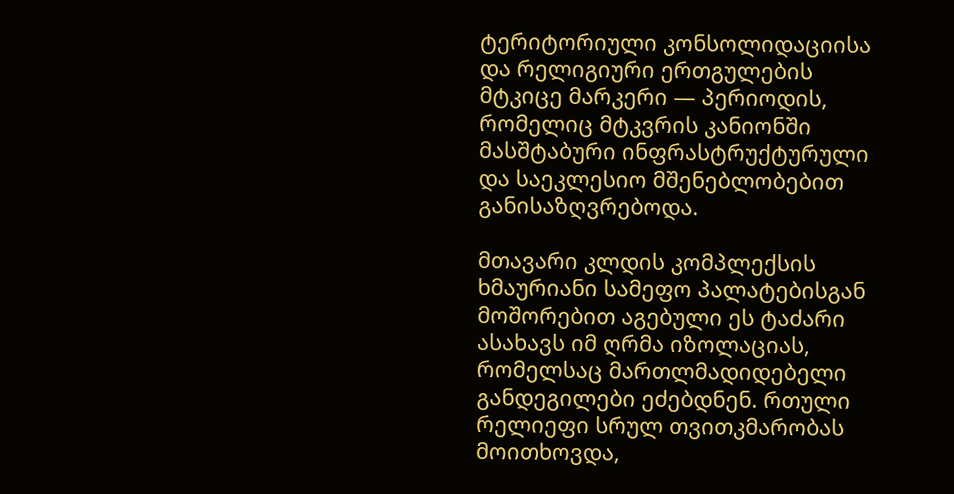ტერიტორიული კონსოლიდაციისა და რელიგიური ერთგულების მტკიცე მარკერი — პერიოდის, რომელიც მტკვრის კანიონში მასშტაბური ინფრასტრუქტურული და საეკლესიო მშენებლობებით განისაზღვრებოდა.

მთავარი კლდის კომპლექსის ხმაურიანი სამეფო პალატებისგან მოშორებით აგებული ეს ტაძარი ასახავს იმ ღრმა იზოლაციას, რომელსაც მართლმადიდებელი განდეგილები ეძებდნენ. რთული რელიეფი სრულ თვითკმარობას მოითხოვდა,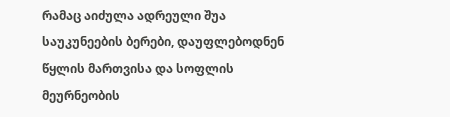რამაც აიძულა ადრეული შუა საუკუნეების ბერები, დაუფლებოდნენ წყლის მართვისა და სოფლის მეურნეობის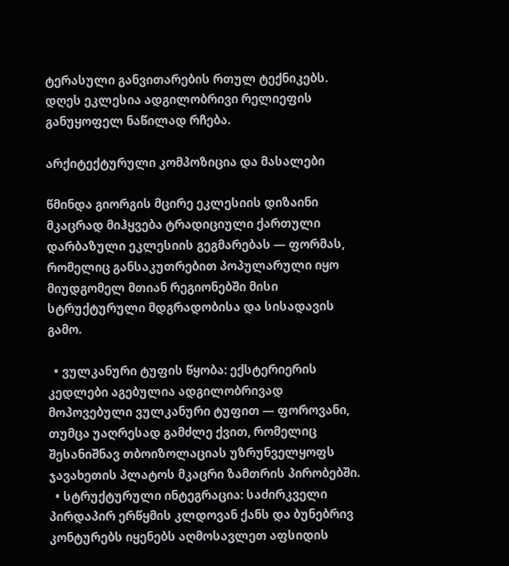ტერასული განვითარების რთულ ტექნიკებს. დღეს ეკლესია ადგილობრივი რელიეფის განუყოფელ ნაწილად რჩება.

არქიტექტურული კომპოზიცია და მასალები

წმინდა გიორგის მცირე ეკლესიის დიზაინი მკაცრად მიჰყვება ტრადიციული ქართული დარბაზული ეკლესიის გეგმარებას — ფორმას, რომელიც განსაკუთრებით პოპულარული იყო მიუდგომელ მთიან რეგიონებში მისი სტრუქტურული მდგრადობისა და სისადავის გამო.

  • ვულკანური ტუფის წყობა: ექსტერიერის კედლები აგებულია ადგილობრივად მოპოვებული ვულკანური ტუფით — ფოროვანი, თუმცა უაღრესად გამძლე ქვით, რომელიც შესანიშნავ თბოიზოლაციას უზრუნველყოფს ჯავახეთის პლატოს მკაცრი ზამთრის პირობებში.
  • სტრუქტურული ინტეგრაცია: საძირკველი პირდაპირ ერწყმის კლდოვან ქანს და ბუნებრივ კონტურებს იყენებს აღმოსავლეთ აფსიდის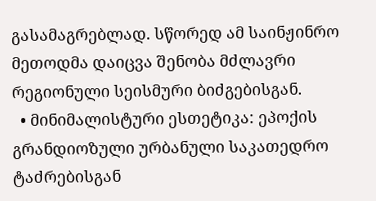გასამაგრებლად. სწორედ ამ საინჟინრო მეთოდმა დაიცვა შენობა მძლავრი რეგიონული სეისმური ბიძგებისგან.
  • მინიმალისტური ესთეტიკა: ეპოქის გრანდიოზული ურბანული საკათედრო ტაძრებისგან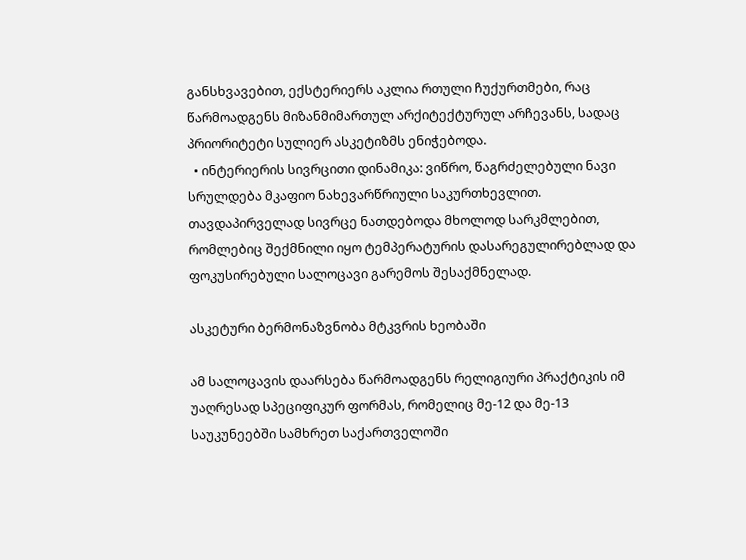განსხვავებით, ექსტერიერს აკლია რთული ჩუქურთმები, რაც წარმოადგენს მიზანმიმართულ არქიტექტურულ არჩევანს, სადაც პრიორიტეტი სულიერ ასკეტიზმს ენიჭებოდა.
  • ინტერიერის სივრცითი დინამიკა: ვიწრო, წაგრძელებული ნავი სრულდება მკაფიო ნახევარწრიული საკურთხევლით. თავდაპირველად სივრცე ნათდებოდა მხოლოდ სარკმლებით, რომლებიც შექმნილი იყო ტემპერატურის დასარეგულირებლად და ფოკუსირებული სალოცავი გარემოს შესაქმნელად.

ასკეტური ბერმონაზვნობა მტკვრის ხეობაში

ამ სალოცავის დაარსება წარმოადგენს რელიგიური პრაქტიკის იმ უაღრესად სპეციფიკურ ფორმას, რომელიც მე-12 და მე-13 საუკუნეებში სამხრეთ საქართველოში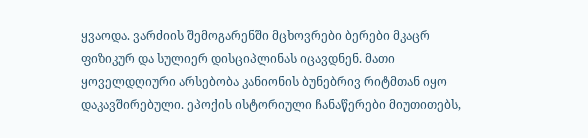ყვაოდა. ვარძიის შემოგარენში მცხოვრები ბერები მკაცრ ფიზიკურ და სულიერ დისციპლინას იცავდნენ. მათი ყოველდღიური არსებობა კანიონის ბუნებრივ რიტმთან იყო დაკავშირებული. ეპოქის ისტორიული ჩანაწერები მიუთითებს,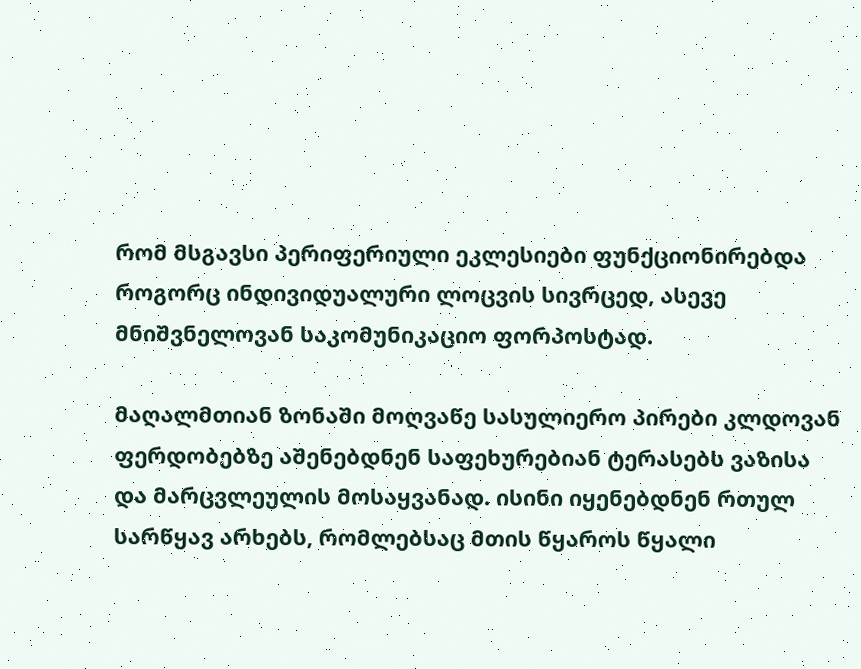რომ მსგავსი პერიფერიული ეკლესიები ფუნქციონირებდა როგორც ინდივიდუალური ლოცვის სივრცედ, ასევე მნიშვნელოვან საკომუნიკაციო ფორპოსტად.

მაღალმთიან ზონაში მოღვაწე სასულიერო პირები კლდოვან ფერდობებზე აშენებდნენ საფეხურებიან ტერასებს ვაზისა და მარცვლეულის მოსაყვანად. ისინი იყენებდნენ რთულ სარწყავ არხებს, რომლებსაც მთის წყაროს წყალი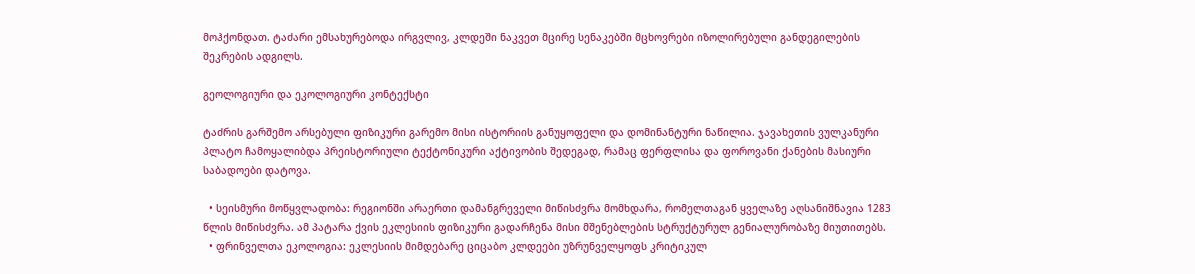მოჰქონდათ. ტაძარი ემსახურებოდა ირგვლივ, კლდეში ნაკვეთ მცირე სენაკებში მცხოვრები იზოლირებული განდეგილების შეკრების ადგილს.

გეოლოგიური და ეკოლოგიური კონტექსტი

ტაძრის გარშემო არსებული ფიზიკური გარემო მისი ისტორიის განუყოფელი და დომინანტური ნაწილია. ჯავახეთის ვულკანური პლატო ჩამოყალიბდა პრეისტორიული ტექტონიკური აქტივობის შედეგად, რამაც ფერფლისა და ფოროვანი ქანების მასიური საბადოები დატოვა.

  • სეისმური მოწყვლადობა: რეგიონში არაერთი დამანგრეველი მიწისძვრა მომხდარა, რომელთაგან ყველაზე აღსანიშნავია 1283 წლის მიწისძვრა. ამ პატარა ქვის ეკლესიის ფიზიკური გადარჩენა მისი მშენებლების სტრუქტურულ გენიალურობაზე მიუთითებს.
  • ფრინველთა ეკოლოგია: ეკლესიის მიმდებარე ციცაბო კლდეები უზრუნველყოფს კრიტიკულ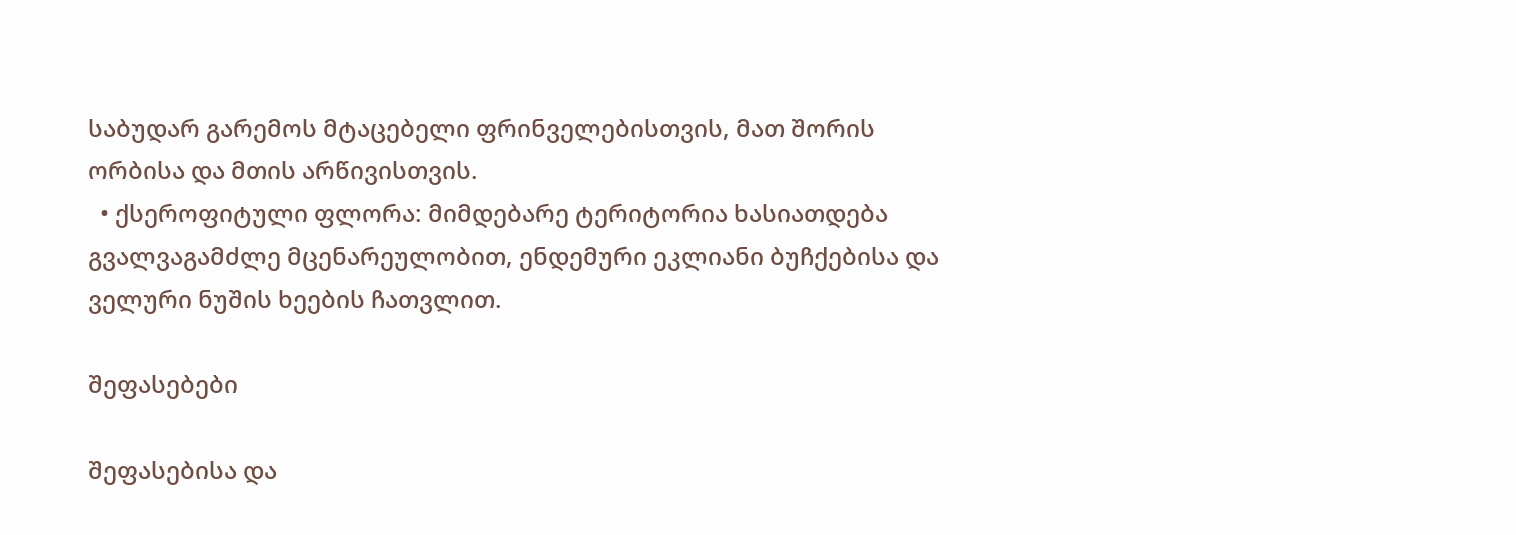საბუდარ გარემოს მტაცებელი ფრინველებისთვის, მათ შორის ორბისა და მთის არწივისთვის.
  • ქსეროფიტული ფლორა: მიმდებარე ტერიტორია ხასიათდება გვალვაგამძლე მცენარეულობით, ენდემური ეკლიანი ბუჩქებისა და ველური ნუშის ხეების ჩათვლით.

შეფასებები

შეფასებისა და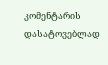კომენტარის დასატოვებლად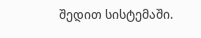შედით სისტემაში.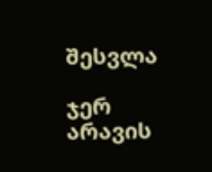შესვლა

ჯერ არავის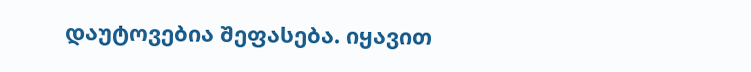დაუტოვებია შეფასება. იყავით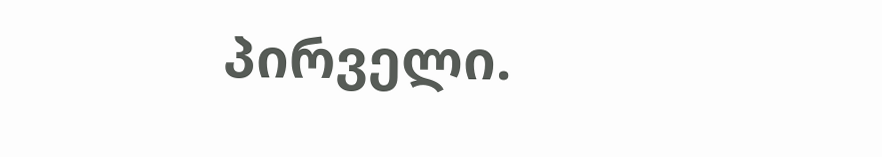პირველი.